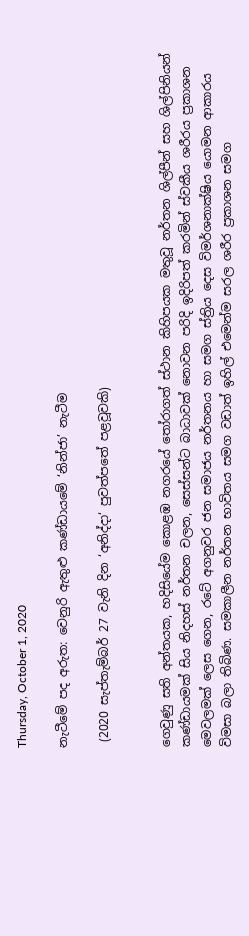Thursday, October 1, 2020

නැටීමේ පද අරුත: වෙනුරි ඇතුළු කණ්ඩායමේ ‘නින්ජා’ නැටීම

 (2020 සැප්තැම්බර් 27 වැනි දින ‘අනිද්දා‘ පුවත්පතේ පළවූවකි)


ගෙවුණු සති අන්තයක, හදිසියේම කොළඹ නගරයේ තෝරාගත් ස්ථාන කිහිපයක මතුවූ නර්තන ශිල්පීන් සහ ශිල්පිනියන් කණ්ඩායමක් සිය නිදහස් නර්තන චලන, සෙස්සන්ට බාධාවක් නොවන පරිදි ඉදිරිපත් කරමින් ස්වකීය ශරීරය ප්‍රකාශන මෙවලමක් ලෙස ගෙන, රටේ අගනුවර ජන සමාජය නර්තනය හා සමග ස්ත්‍රිය දෙස විමර්ශනාක්ෂිය යොමන ආකාරය විමසා බලා තිබිණ. සමකාලීන නර්තන භාවිතය සමග වඩාත් ඉහිල් එමෙන්ම සරල ශරීර ප්‍රකාශන සමග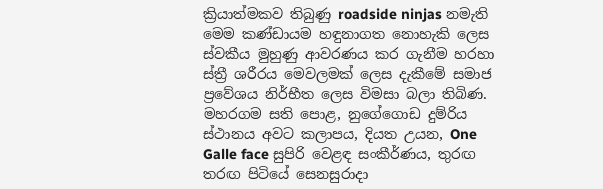ක්‍රියාත්මකව තිබුණු roadside ninjas නමැති මෙම කණ්ඩායම හඳුනාගත නොහැකි ලෙස ස්වකීය මුහුණු ආවරණය කර ගැනීම හරහා ස්ත්‍රී ශරීරය මෙවලමක් ලෙස දැකීමේ සමාජ ප්‍රවේශය නිර්භීත ලෙස විමසා බලා තිබිණ. මහරගම සති පොළ, නුගේගොඩ දුම්රිය ස්ථානය අවට කලාපය, දියත උයන, One Galle face සුපිරි වෙළඳ සංකීර්ණය, තුරඟ තරඟ පිටියේ සෙනසුරාදා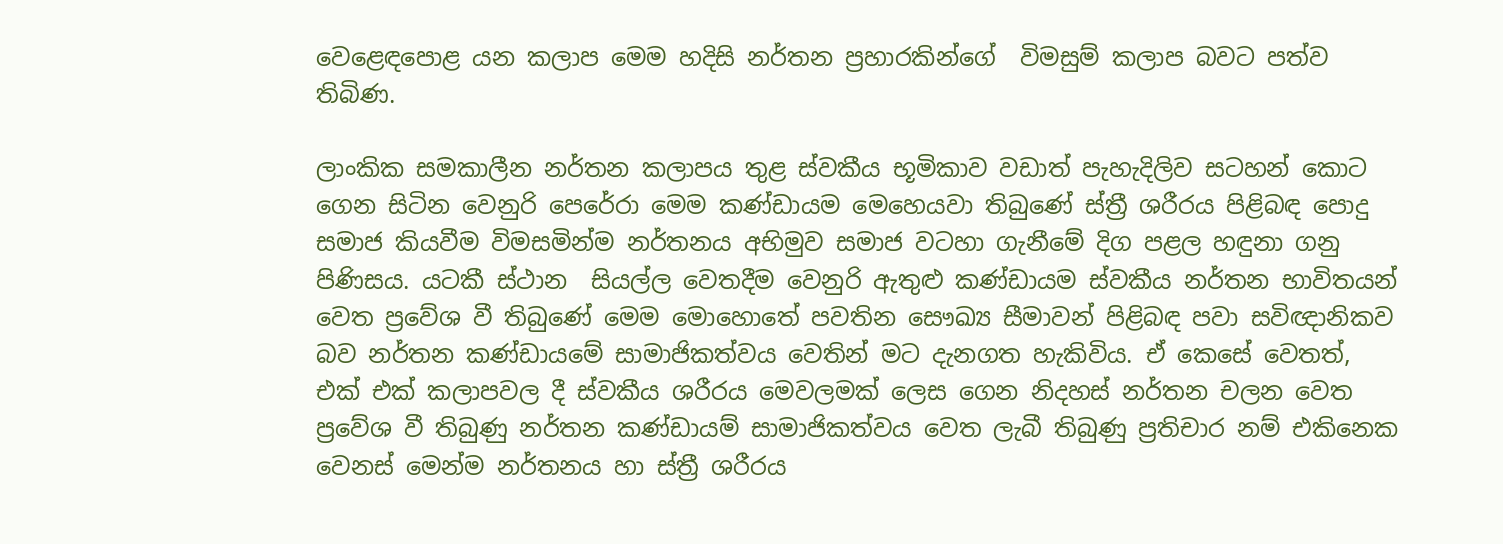වෙළෙඳපොළ යන කලාප මෙම හදිසි නර්තන ප්‍රහාරකින්ගේ  විමසුම් කලාප බවට පත්ව තිබිණ.

ලාංකික සමකාලීන නර්තන කලාපය තුළ ස්වකීය භූමිකාව වඩාත් පැහැදිලිව සටහන් කොට ගෙන සිටින වෙනුරි පෙරේරා මෙම කණ්ඩායම මෙහෙයවා තිබුණේ ස්ත්‍රී ශරීරය පිළිබඳ පොදු සමාජ කියවීම විමසමින්ම නර්තනය අභිමුව සමාජ වටහා ගැනීමේ දිග පළල හඳුනා ගනු පිණිසය. යටකී ස්ථාන  සියල්ල වෙතදීම වෙනුරි ඇතුළු කණ්ඩායම ස්වකීය නර්තන භාවිතයන් වෙත ප්‍රවේශ වී තිබුණේ මෙම මොහොතේ පවතින සෞඛ්‍ය සීමාවන් පිළිබඳ පවා සවිඥානිකව බව නර්තන කණ්ඩායමේ සාමාජිකත්වය වෙතින් මට දැනගත හැකිවිය. ඒ කෙසේ වෙතත්, එක් එක් කලාපවල දී ස්වකීය ශරීරය මෙවලමක් ලෙස ගෙන නිදහස් නර්තන චලන වෙත ප්‍රවේශ වී තිබුණු නර්තන කණ්ඩායම් සාමාජිකත්වය වෙත ලැබී තිබුණු ප්‍රතිචාර නම් එකිනෙක වෙනස් මෙන්ම නර්තනය හා ස්ත්‍රී ශරීරය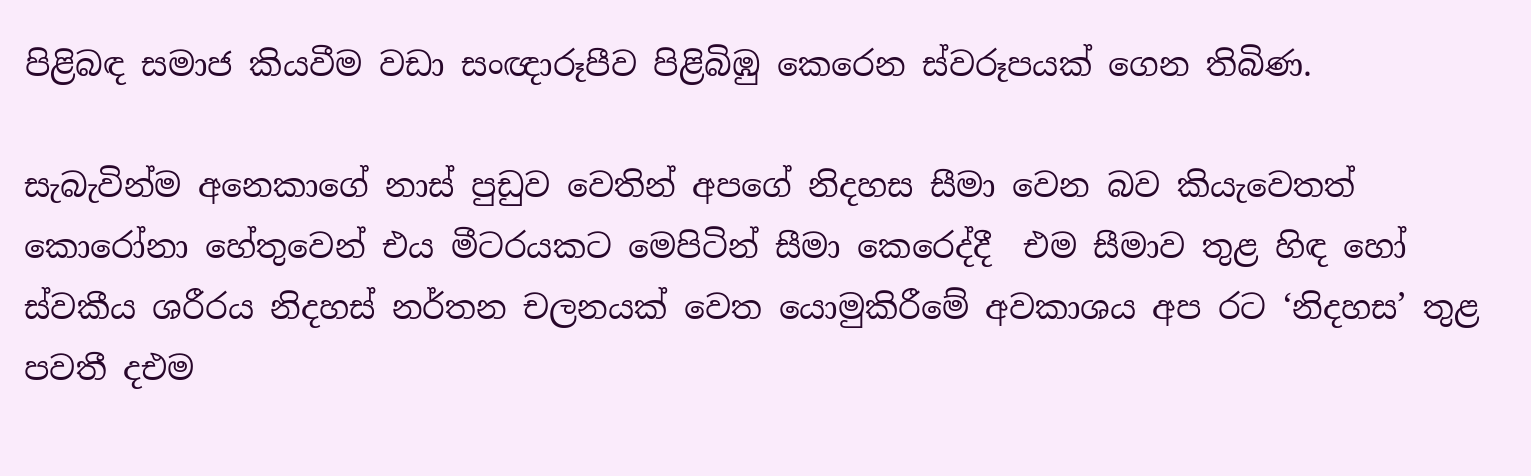පිළිබඳ සමාජ කියවීම වඩා සංඥාරූපීව පිළිබිඹු කෙරෙන ස්වරූපයක් ගෙන තිබිණ.

සැබැවින්ම අනෙකාගේ නාස් පුඩුව වෙතින් අපගේ නිදහස සීමා වෙන බව කියැවෙතත් කොරෝනා හේතුවෙන් එය මීටරයකට මෙපිටින් සීමා කෙරෙද්දී  එම සීමාව තුළ හිඳ හෝ ස්වකීය ශරීරය නිදහස් නර්තන චලනයක් වෙත යොමුකිරීමේ අවකාශය අප රට ‘නිදහස’ තුළ පවතී දඑම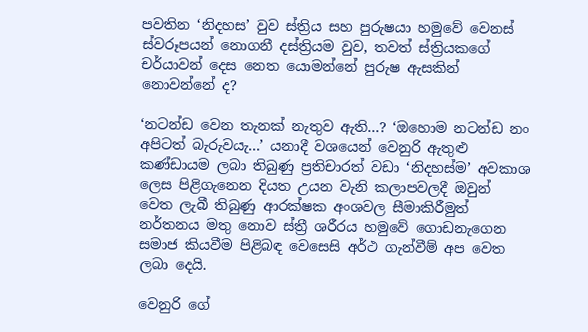පවතින ‘නිදහස’ වුව ස්ත්‍රිය සහ පුරුෂයා හමුවේ වෙනස් ස්වරූපයන් නොගනී දස්ත්‍රියම වුව, තවත් ස්ත්‍රියකගේ චර්යාවන් දෙස නෙත යොමන්නේ පුරුෂ ඇසකින් නොවන්නේ ද?

‘නටන්ඩ වෙන තැනක් නැතුව ඇති...? ‘ඔහොම නටන්ඩ නං අපිටත් බැරුවයැ...’ යනාදී වශයෙන් වෙනුරි ඇතුළු කණ්ඩායම ලබා තිබුණු ප්‍රතිචාරත් වඩා ‘නිදහස්ම’ අවකාශ ලෙස පිළිගැනෙන දියත උයන වැනි කලාපවලදී ඔවුන් වෙත ලැබී තිබුණු ආරක්ෂක අංශවල සීමාකිරීමුත් නර්තනය මතු නොව ස්ත්‍රී ශරීරය හමුවේ ගොඩනැගෙන සමාජ කියවීම පිළිබඳ වෙසෙසි අර්ථ ගැන්වීම් අප වෙත ලබා දෙයි.

වෙනුරි ගේ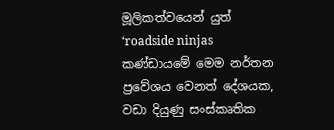මූලිකත්වයෙන් යුත් ‘roadside ninjas කණ්ඩායමේ මෙම නර්තන ප්‍රවේශය වෙනත් දේශයක, වඩා දියුණු සංස්කෘතික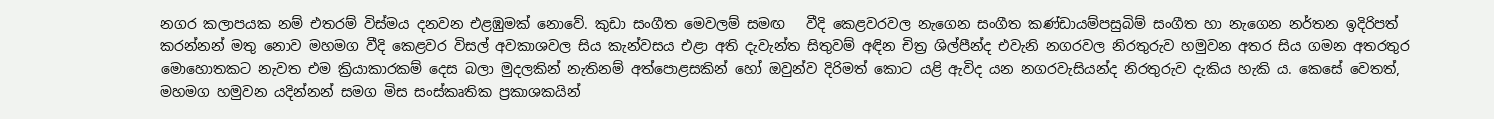නගර කලාපයක නම් එතරම් විස්මය දනවන එළඹුමක් නොවේ. කුඩා සංගීත මෙවලම් සමඟ   වීදි කෙළවරවල නැගෙන සංගීත කණ්ඩායම්පසුබිම් සංගීත හා නැගෙන නර්තන ඉදිරිපත් කරන්නන් මතු නොව මහමග වීදි කෙළවර විසල් අවකාශවල සිය කැන්වසය එළා අති දැවැන්ත සිතුවම් අඳින චිත්‍ර ශිල්පීන්ද එවැනි නගරවල නිරතුරුව හමුවන අතර සිය ගමන අතරතුර මොහොතකට නැවත එම ක්‍රියාකාරකම් දෙස බලා මුදලකින් නැතිනම් අත්පොළසකින් හෝ ඔවුන්ව දිරිමත් කොට යළි ඇවිද යන නගරවැසියන්ද නිරතුරුව දැකිය හැකි ය. කෙසේ වෙතත්, මහමග හමුවන යදින්නන් සමග මිස සංස්කෘතික ප්‍රකාශකයින්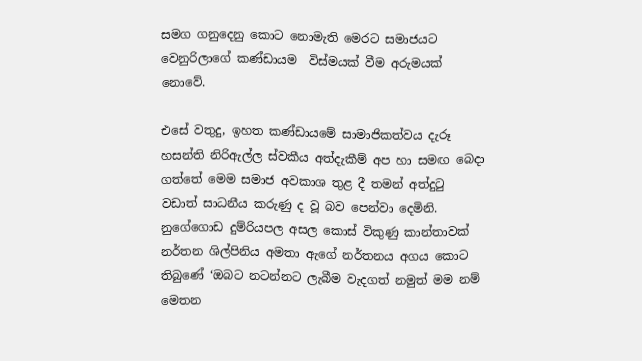සමග ගනුදෙනු කොට නොමැති මෙරට සමාජයට වෙනුරිලාගේ කණ්ඩායම  විස්මයක් වීම අරුමයක් නොවේ.

එසේ වතුදු, ඉහත කණ්ඩායමේ සාමාජිකත්වය දැරූ හසන්ති නිරිඇල්ල ස්වකීය අත්දැකීම් අප හා සමඟ බෙදා ගත්තේ මෙම සමාජ අවකාශ තුළ දී තමන් අත්දුටු වඩාත් සාධනීය කරුණු ද වූ බව පෙන්වා දෙමිනි. නුගේගොඩ දුම්රියපල අසල කොස් විකුණු කාන්තාවක් නර්තන ශිල්පිනිය අමතා ඇගේ නර්තනය අගය කොට තිබුණේ ‘ඔබට නටන්නට ලැබීම වැදගත් නමුත් මම නම් මෙතන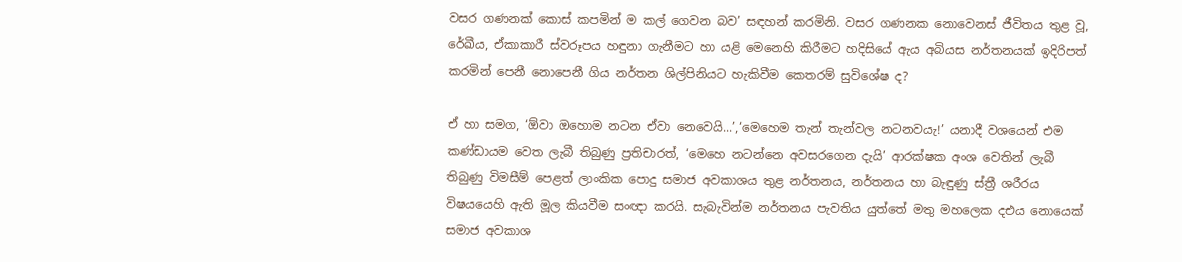වසර ගණනක් කොස් කපමින් ම කල් ගෙවන බව’ සඳහන් කරමිනි. වසර ගණනක නොවෙනස් ජීවිතය තුළ වූ, රේඛීය, ඒකාකාරී ස්වරූපය හඳුනා ගැනීමට හා යළි මෙනෙහි කිරීමට හදිසියේ ඇය අබියස නර්තනයක් ඉදිරිපත් කරමින් පෙනී නොපෙනී ගිය නර්තන ශිල්පිනියට හැකිවීම කෙතරම් සුවිශේෂ ද?

ඒ හා සමග, ‘ඕවා ඔහොම නටන ඒවා නෙවෙයි...’,‘මෙහෙම තැන් තැන්වල නටනවයැ!’ යනාදී වශයෙන් එම කණ්ඩායම වෙත ලැබී තිබුණු ප්‍රතිචාරත්, ‘මෙහෙ නටන්නෙ අවසරගෙන දැයි’ ආරක්ෂක අංශ වෙතින් ලැබී තිබුණු විමසීම් පෙළත් ලාංකික පොදු සමාජ අවකාශය තුළ නර්තනය, නර්තනය හා බැඳුණු ස්ත්‍රී ශරීරය විෂයයෙහි ඇති මූල කියවීම සංඥා කරයි. සැබැවින්ම නර්තනය පැවතිය යුත්තේ මතු මහලෙක දඑය නොයෙක් සමාජ අවකාශ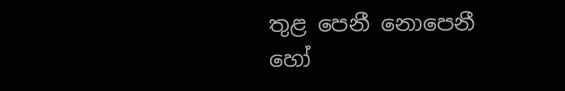තුළ පෙනී නොපෙනී හෝ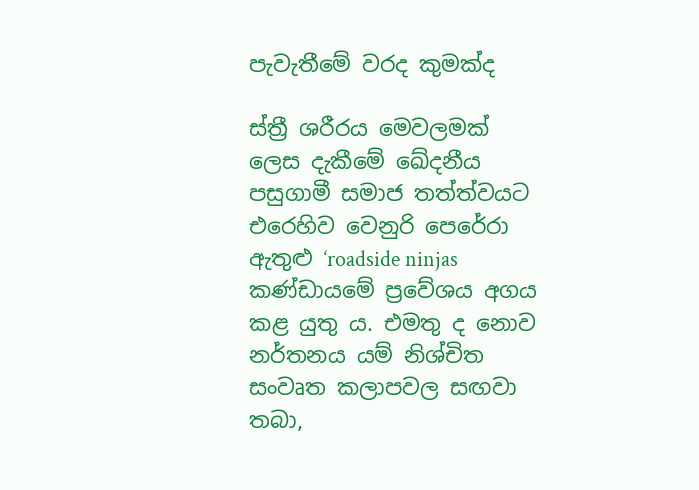පැවැතීමේ වරද කුමක්ද

ස්ත්‍රී ශරීරය මෙවලමක් ලෙස දැකීමේ ඛේදනීය පසුගාමී සමාජ තත්ත්වයට එරෙහිව වෙනුරි පෙරේරා ඇතුළු ‘roadside ninjas කණ්ඩායමේ ප්‍රවේශය අගය කළ යුතු ය. එමතු ද නොව නර්තනය යම් නිශ්චිත සංවෘත කලාපවල සඟවා තබා,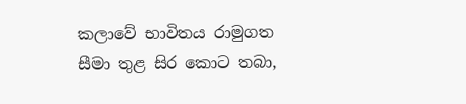කලාවේ භාවිතය රාමුගත සීමා තුළ සිර කොට තබා,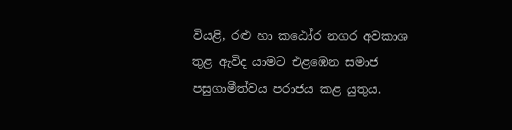වියළි, රළු හා කඨෝර නගර අවකාශ තුළ ඇවිද යාමට එළඹෙන සමාජ පසුගාමීත්වය පරාජය කළ යුතුය.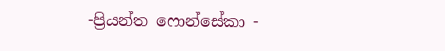-ප්‍රියන්ත ෆොන්සේකා -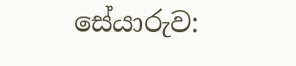සේයාරුව: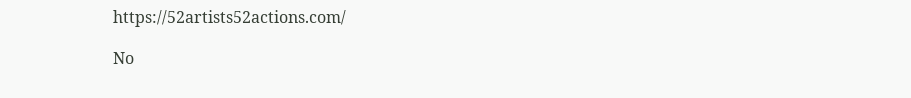https://52artists52actions.com/

No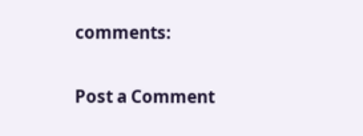comments:

Post a Comment